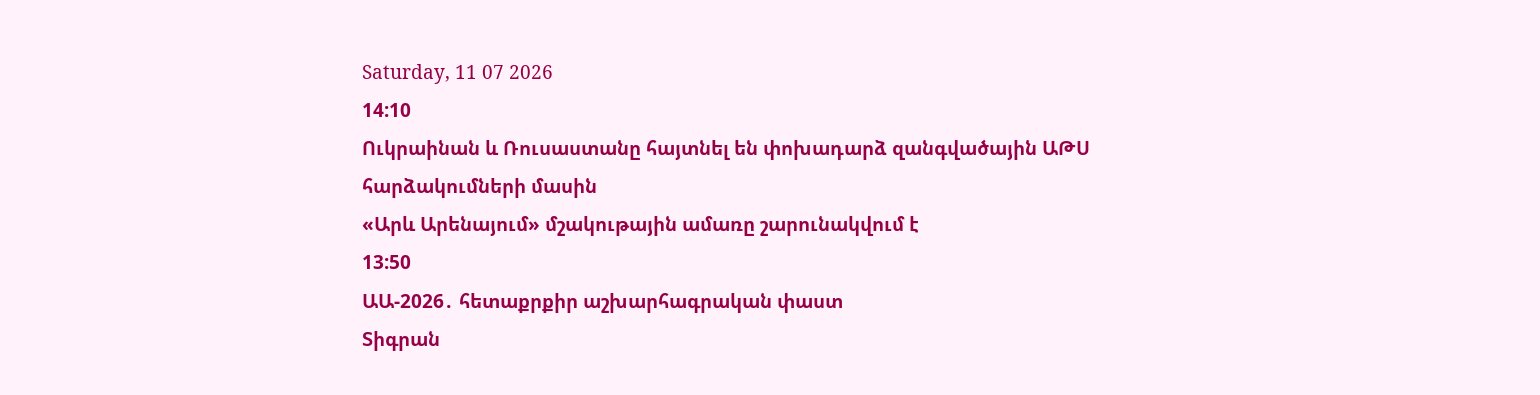Saturday, 11 07 2026
14:10
Ուկրաինան և Ռուսաստանը հայտնել են փոխադարձ զանգվածային ԱԹՍ հարձակումների մասին
«Արև Արենայում» մշակութային ամառը շարունակվում է
13:50
ԱԱ-2026․ հետաքրքիր աշխարհագրական փաստ
Տիգրան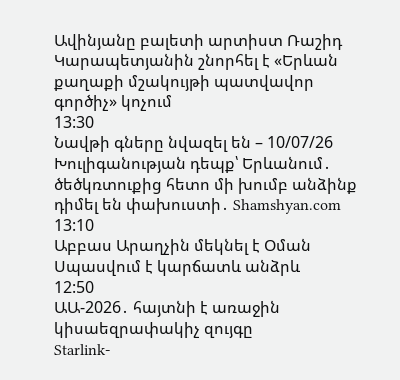Ավինյանը բալետի արտիստ Ռաշիդ Կարապետյանին շնորհել է «Երևան քաղաքի մշակույթի պատվավոր գործիչ» կոչում
13:30
Նավթի գները նվազել են – 10/07/26
Խուլիգանության դեպք՝ Երևանում․ ծեծկռտուքից հետո մի խումբ անձինք դիմել են փախուստի․ Shamshyan.com
13:10
Աբբաս Արաղչին մեկնել է Օման
Սպասվում է կարճատև անձրև
12:50
ԱԱ-2026․ հայտնի է առաջին կիսաեզրափակիչ զույգը
Starlink-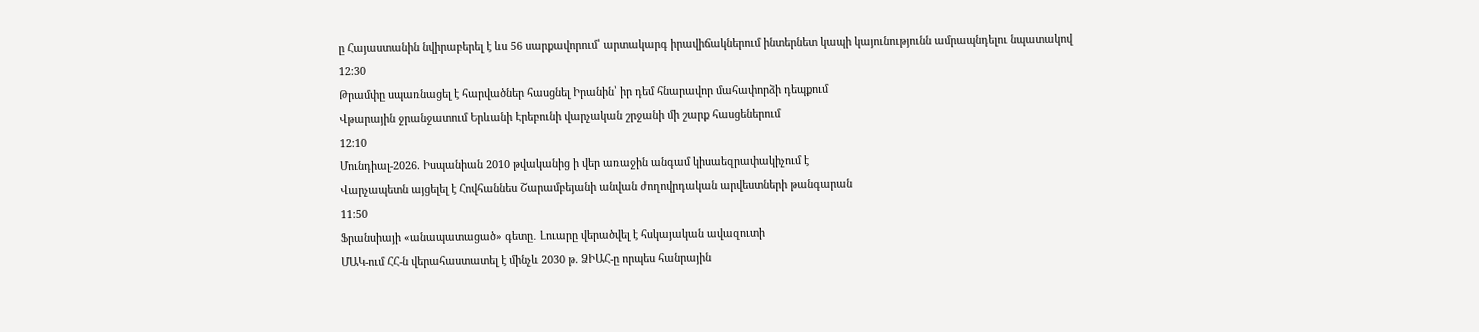ը Հայաստանին նվիրաբերել է ևս 56 սարքավորում՝ արտակարգ իրավիճակներում ինտերնետ կապի կայունությունն ամրապնդելու նպատակով
12:30
Թրամփը սպառնացել է հարվածներ հասցնել Իրանին՝ իր դեմ հնարավոր մահափորձի դեպքում
Վթարային ջրանջատում Երևանի Էրեբունի վարչական շրջանի մի շարք հասցեներում
12:10
Մունդիալ-2026. Իսպանիան 2010 թվականից ի վեր առաջին անգամ կիսաեզրափակիչում է
Վարչապետն այցելել է Հովհաննես Շարամբեյանի անվան ժողովրդական արվեստների թանգարան
11:50
Ֆրանսիայի «անապատացած» գետը․ Լուարը վերածվել է հսկայական ավազուտի
ՄԱԿ-ում ՀՀ-ն վերահաստատել է մինչև 2030 թ. ՁԻԱՀ-ը որպես հանրային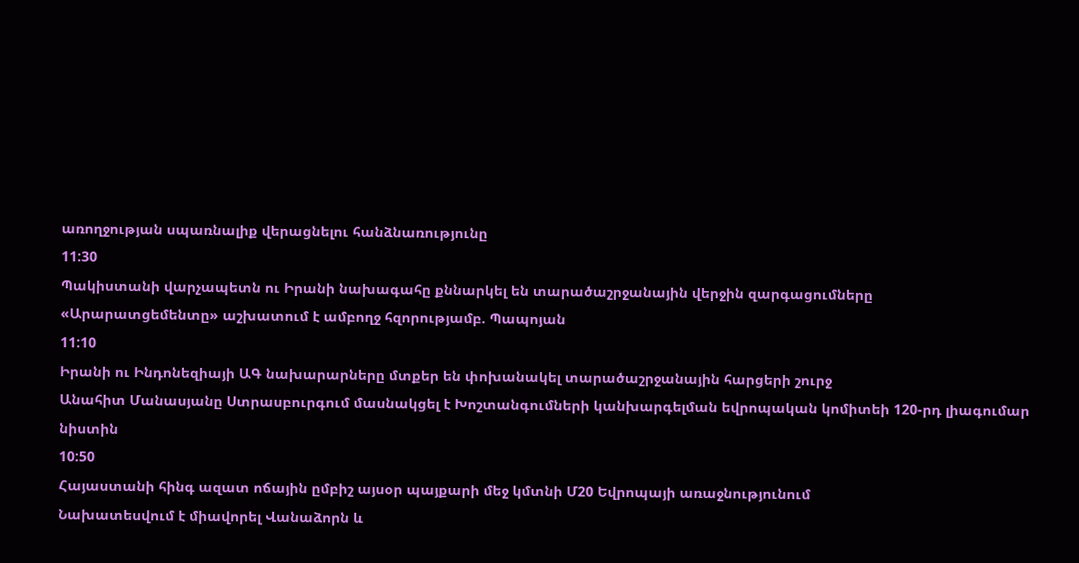առողջության սպառնալիք վերացնելու հանձնառությունը
11:30
Պակիստանի վարչապետն ու Իրանի նախագահը քննարկել են տարածաշրջանային վերջին զարգացումները
«Արարատցեմենտը» աշխատում է ամբողջ հզորությամբ. Պապոյան
11:10
Իրանի ու Ինդոնեզիայի ԱԳ նախարարները մտքեր են փոխանակել տարածաշրջանային հարցերի շուրջ
Անահիտ Մանասյանը Ստրասբուրգում մասնակցել է Խոշտանգումների կանխարգելման եվրոպական կոմիտեի 120-րդ լիագումար նիստին
10:50
Հայաստանի հինգ ազատ ոճային ըմբիշ այսօր պայքարի մեջ կմտնի Մ20 Եվրոպայի առաջնությունում
Նախատեսվում է միավորել Վանաձորն և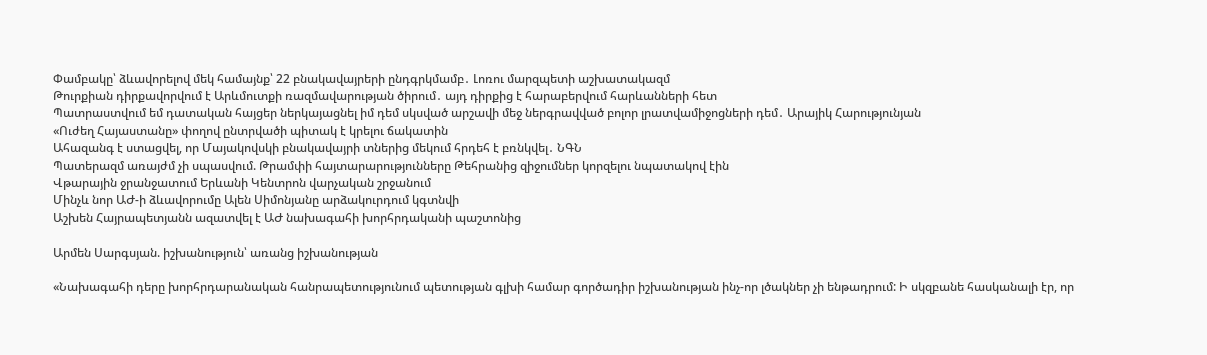Փամբակը՝ ձևավորելով մեկ համայնք՝ 22 բնակավայրերի ընդգրկմամբ․ Լոռու մարզպետի աշխատակազմ
Թուրքիան դիրքավորվում է Արևմուտքի ռազմավարության ծիրում․ այդ դիրքից է հարաբերվում հարևանների հետ
Պատրաստվում եմ դատական հայցեր ներկայացնել իմ դեմ սկսված արշավի մեջ ներգրավված բոլոր լրատվամիջոցների դեմ․ Արայիկ Հարությունյան
«Ուժեղ Հայաստանը» փողով ընտրվածի պիտակ է կրելու ճակատին
Ահազանգ է ստացվել, որ Մայակովսկի բնակավայրի տներից մեկում հրդեհ է բռնկվել․ ՆԳՆ
Պատերազմ առայժմ չի սպասվում. Թրամփի հայտարարությունները Թեհրանից զիջումներ կորզելու նպատակով էին
Վթարային ջրանջատում Երևանի Կենտրոն վարչական շրջանում
Մինչև նոր ԱԺ-ի ձևավորումը Ալեն Սիմոնյանը արձակուրդում կգտնվի
Աշխեն Հայրապետյանն ազատվել է ԱԺ նախագահի խորհրդականի պաշտոնից

Արմեն Սարգսյան. իշխանություն՝ առանց իշխանության

«Նախագահի դերը խորհրդարանական հանրապետությունում պետության գլխի համար գործադիր իշխանության ինչ-որ լծակներ չի ենթադրում: Ի սկզբանե հասկանալի էր, որ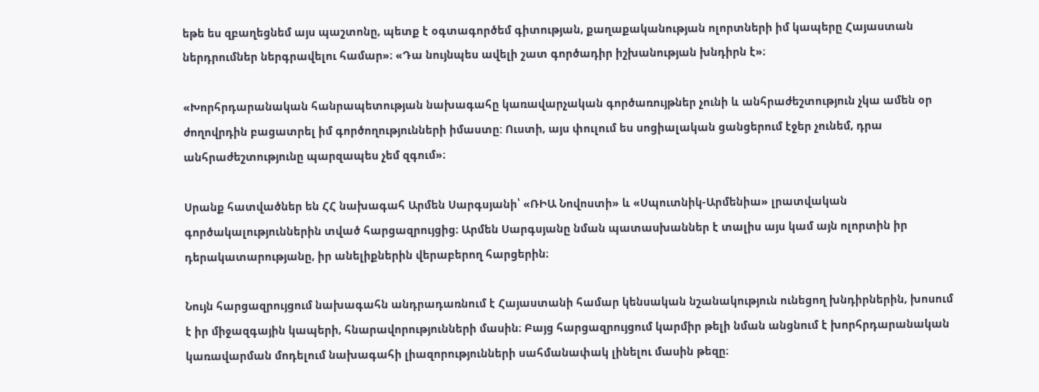եթե ես զբաղեցնեմ այս պաշտոնը, պետք է օգտագործեմ գիտության, քաղաքականության ոլորտների իմ կապերը Հայաստան ներդրումներ ներգրավելու համար»։ «Դա նույնպես ավելի շատ գործադիր իշխանության խնդիրն է»։

«Խորհրդարանական հանրապետության նախագահը կառավարչական գործառույթներ չունի և անհրաժեշտություն չկա ամեն օր ժողովրդին բացատրել իմ գործողությունների իմաստը: Ուստի, այս փուլում ես սոցիալական ցանցերում էջեր չունեմ, դրա անհրաժեշտությունը պարզապես չեմ զգում»։

Սրանք հատվածներ են ՀՀ նախագահ Արմեն Սարգսյանի՝ «ՌԻԱ Նովոստի» և «Սպուտնիկ-Արմենիա» լրատվական գործակալություններին տված հարցազրույցից։ Արմեն Սարգսյանը նման պատասխաններ է տալիս այս կամ այն ոլորտին իր դերակատարությանը, իր անելիքներին վերաբերող հարցերին։

Նույն հարցազրույցում նախագահն անդրադառնում է Հայաստանի համար կենսական նշանակություն ունեցող խնդիրներին, խոսում է իր միջազգային կապերի, հնարավորությունների մասին։ Բայց հարցազրույցում կարմիր թելի նման անցնում է խորհրդարանական կառավարման մոդելում նախագահի լիազորությունների սահմանափակ լինելու մասին թեզը։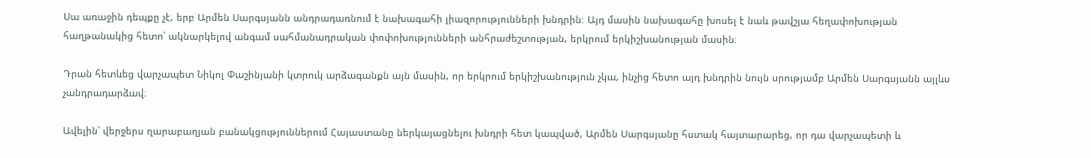Սա առաջին դեպքը չէ, երբ Արմեն Սարգսյանն անդրադառնում է նախագահի լիազորությունների խնդրին։ Այդ մասին նախագահը խոսել է նաև թավշյա հեղափոխության հաղթանակից հետո՝ ակնարկելով անգամ սահմանադրական փոփոխությունների անհրաժեշտության, երկրում երկիշխանության մասին։

Դրան հետևեց վարչապետ Նիկոլ Փաշինյանի կտրուկ արձագանքն այն մասին, որ երկրում երկիշխանություն չկա, ինչից հետո այդ խնդրին նույն սրությամբ Արմեն Սարգսյանն այլևս չանդրադարձավ։

Ավելին՝ վերջերս ղարաբաղյան բանակցություններում Հայաստանը ներկայացնելու խնդրի հետ կապված, Արմեն Սարգսյանը հստակ հայտարարեց, որ դա վարչապետի և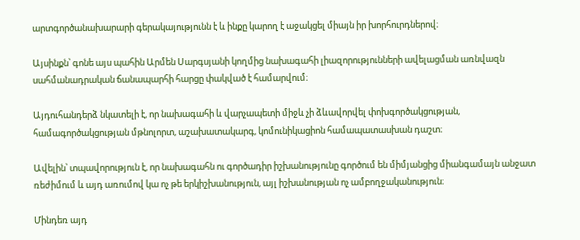արտգործանախարարի գերակայությունն է և ինքը կարող է աջակցել միայն իր խորհուրդներով։

Այսինքն՝ գոնե այս պահին Արմեն Սարգսյանի կողմից նախագահի լիազորությունների ավելացման առնվազն սահմանադրական ճանապարհի հարցը փակված է համարվում։

Այդուհանդերձ նկատելի է, որ նախագահի և վարչապետի միջև չի ձևավորվել փոխգործակցության, համագործակցության մթնոլորտ, աշախատակարգ, կոմունիկացիոն համապատասխան դաշտ։

Ավելին՝ տպավորություն է, որ նախագահն ու գործադիր իշխանությունը գործում են միմյանցից միանգամայն անջատ ռեժիմում և այդ առումով կա ոչ թե երկիշխանություն, այլ իշխանության ոչ ամբողջականություն։

Մինդեռ այդ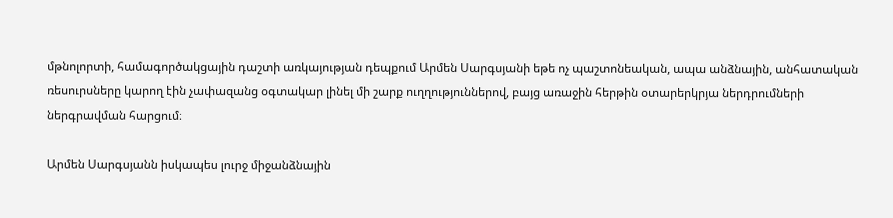մթնոլորտի, համագործակցային դաշտի առկայության դեպքում Արմեն Սարգսյանի եթե ոչ պաշտոնեական, ապա անձնային, անհատական ռեսուրսները կարող էին չափազանց օգտակար լինել մի շարք ուղղություններով, բայց առաջին հերթին օտարերկրյա ներդրումների ներգրավման հարցում։

Արմեն Սարգսյանն իսկապես լուրջ միջանձնային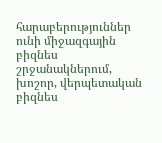հարաբերություններ ունի միջազգային բիզնես շրջանակներում, խոշոր, վերպետական բիզնես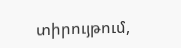տիրույթում,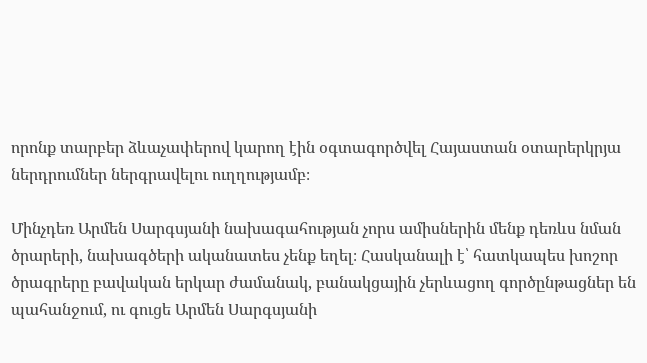որոնք տարբեր ձևաչափերով կարող էին օգտագործվել Հայաստան օտարերկրյա ներդրումներ ներգրավելու ուղղությամբ։

Մինչդեռ Արմեն Սարգսյանի նախագահության չորս ամիսներին մենք դեռևս նման ծրարերի, նախագծերի ականատես չենք եղել։ Հասկանալի է՝ հատկապես խոշոր ծրագրերը բավական երկար ժամանակ, բանակցային չերևացող գործընթացներ են պահանջում, ու գուցե Արմեն Սարգսյանի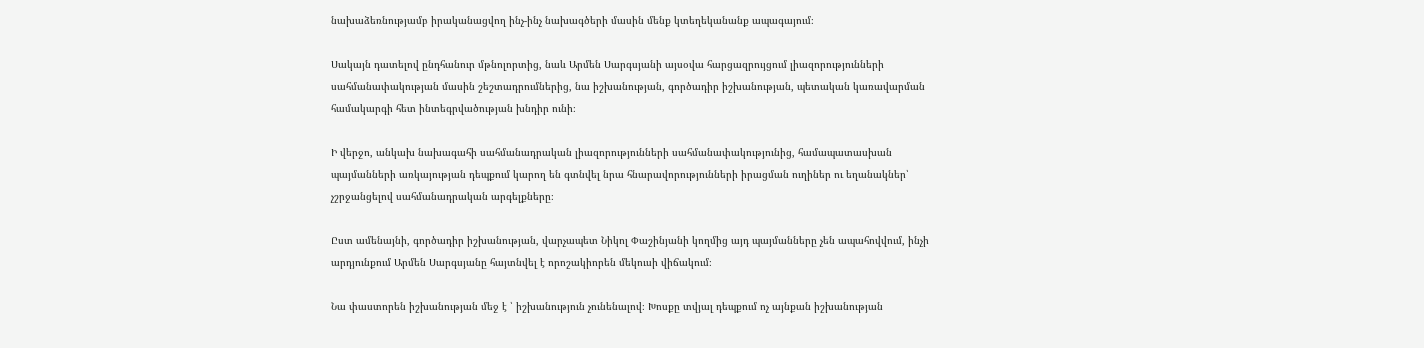նախաձեռնությամբ իրականացվող ինչ-ինչ նախագծերի մասին մենք կտեղեկանանք ապագայում։

Սակայն դատելով ընդհանուր մթնոլորտից, նաև Արմեն Սարգսյանի այսօվա հարցազրույցում լիազորությունների սահմանափակության մասին շեշտադրումներից, նա իշխանության, գործադիր իշխանության, պետական կառավարման համակարգի հետ ինտեգրվածության խնդիր ունի։

Ի վերջո, անկախ նախագահի սահմանադրական լիազորությունների սահմանափակությունից, համապատասխան պայմանների առկայության դեպքում կարող են գտնվել նրա հնարավորությունների իրացման ուղիներ ու եղանակներ՝ չշրջանցելով սահմանադրական արգելքները։

Ըստ ամենայնի, գործադիր իշխանության, վարչապետ Նիկոլ Փաշինյանի կողմից այդ պայմանները չեն ապահովվում, ինչի արդյունքում Արմեն Սարգսյանը հայտնվել է որոշակիորեն մեկուսի վիճակում։

Նա փաստորեն իշխանության մեջ է ՝ իշխանություն չունենալով։ Խոսքը տվյալ դեպքում ոչ այնքան իշխանության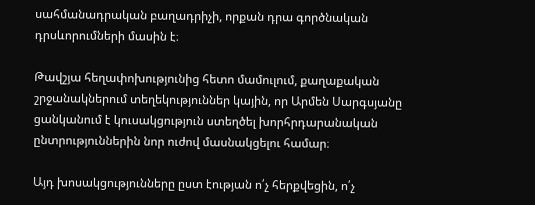սահմանադրական բաղադրիչի, որքան դրա գործնական դրսևորումների մասին է։

Թավշյա հեղափոխությունից հետո մամուլում, քաղաքական շրջանակներում տեղեկություններ կային, որ Արմեն Սարգսյանը ցանկանում է կուսակցություն ստեղծել խորհրդարանական ընտրություններին նոր ուժով մասնակցելու համար։

Այդ խոսակցությունները ըստ էության ո՛չ հերքվեցին, ո՛չ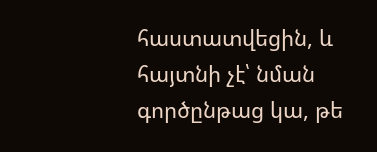հաստատվեցին, և հայտնի չէ՝ նման գործընթաց կա, թե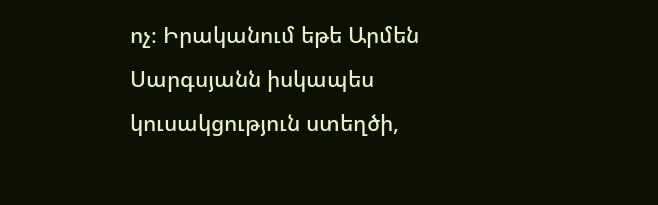ոչ։ Իրականում եթե Արմեն Սարգսյանն իսկապես կուսակցություն ստեղծի,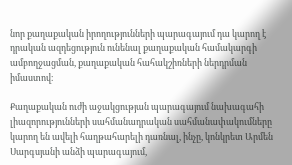նոր քաղաքական իրողությունների պարագայում դա կարող է դրական ազդեցություն ունենալ քաղաքական համակարգի ամբողջացման, քաղաքական հահակշիռների ներդրման իմաստով։

Քաղաքական ուժի աջակցության պարագայում նախագահի լիազորությունների սահմանադրական սահմանափակումները կարող են ավելի հաղթահարելի դառնալ, ինչը, կոնկրետ Արմեն Սարգսյանի անձի պարագայում,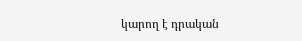կարող է դրական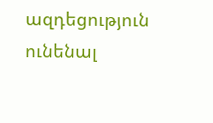ազդեցություն ունենալ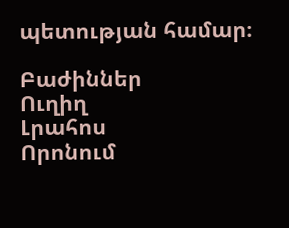պետության համար։

Բաժիններ
Ուղիղ
Լրահոս
Որոնում